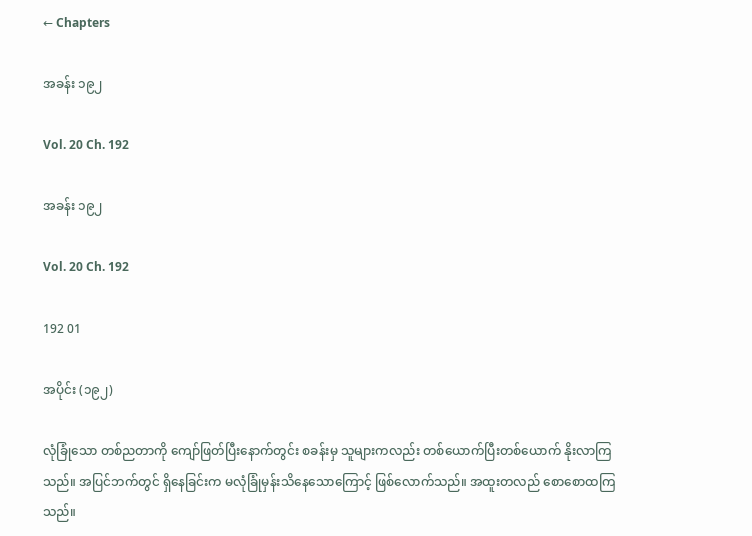← Chapters

အခန်း ၁၉၂

Vol. 20 Ch. 192

အခန်း ၁၉၂

Vol. 20 Ch. 192

192 01

အပိုင်း (၁၉၂)

လုံခြုံသော တစ်ညတာကို ကျော်ဖြတ်ပြီးနောက်တွင်း စခန်းမှ သူများကလည်း တစ်ယောက်ပြီးတစ်ယောက် နိုးလာကြသည်။ အပြင်ဘက်တွင် ရှိနေခြင်းက မလုံခြုံမှန်းသိနေသောကြောင့် ဖြစ်လောက်သည်။ အထူးတလည် စောစောထကြသည်။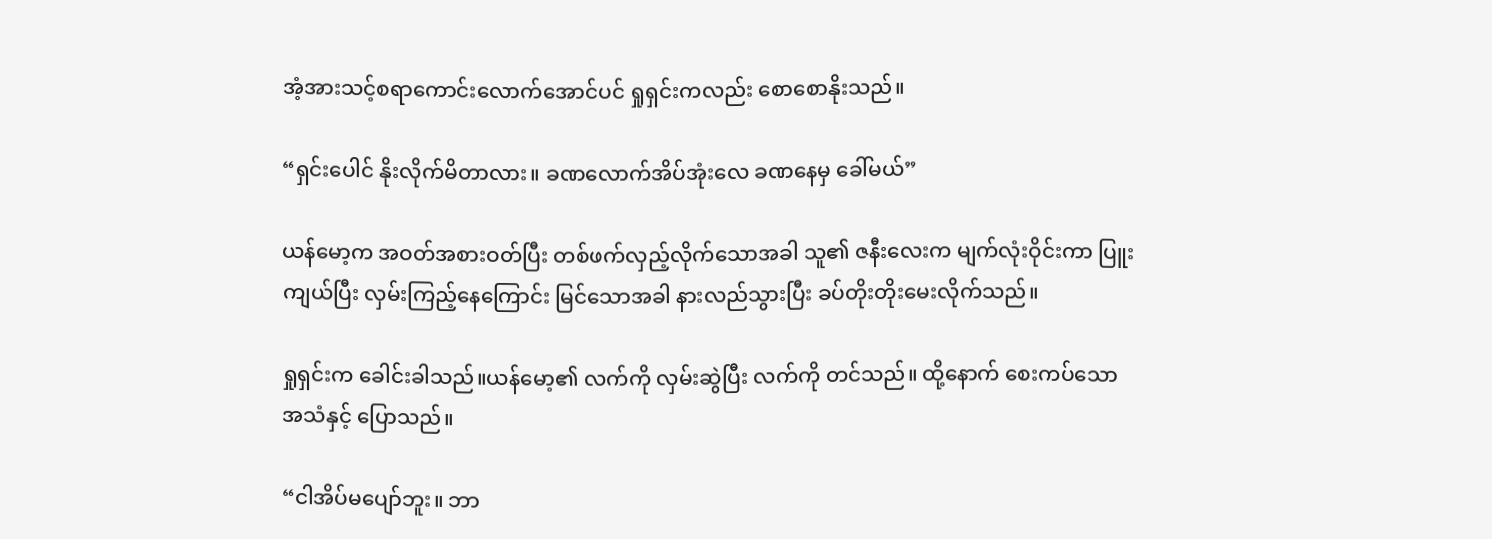အံ့အားသင့်စရာကောင်းလောက်အောင်ပင် ရှုရှင်းကလည်း စောစောနိုးသည်။

“ရှင်းပေါင် နိုးလိုက်မိတာလား။ ခဏလောက်အိပ်အုံးလေ ခဏနေမှ ခေါ်မယ်”

ယန်မော့က အဝတ်အစားဝတ်ပြီး တစ်ဖက်လှည့်လိုက်သောအခါ သူ၏ ဇနီးလေးက မျက်လုံးဝိုင်းကာ ပြူးကျယ်ပြီး လှမ်းကြည့်နေကြောင်း မြင်သောအခါ နားလည်သွားပြီး ခပ်တိုးတိုးမေးလိုက်သည်။

ရှုရှင်းက ခေါင်းခါသည်။ယန်မော့၏ လက်ကို လှမ်းဆွဲပြီး လက်ကို တင်သည်။ ထို့နောက် စေးကပ်သောအသံနှင့် ပြောသည်။

“ငါအိပ်မပျော်ဘူး။ ဘာ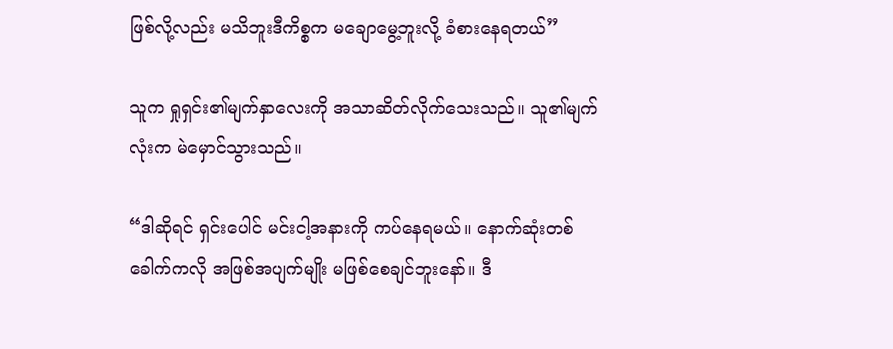ဖြစ်လို့လည်း မသိဘူးဒီကိစ္စက မချောမွေ့ဘူးလို့ ခံစားနေရတယ်”

သူက ရှုရှင်း၏မျက်နှာလေးကို အသာဆိတ်လိုက်သေးသည်။ သူ၏မျက်လုံးက မဲမှောင်သွားသည်။

“ဒါဆိုရင် ရှင်းပေါင် မင်းငါ့အနားကို ကပ်နေရမယ်။ နောက်ဆုံးတစ်ခေါက်ကလို အဖြစ်အပျက်မျိုး မဖြစ်စေချင်ဘူးနော်။ ဒီ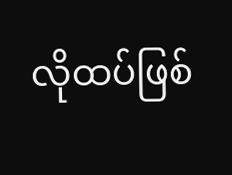လိုထပ်ဖြစ်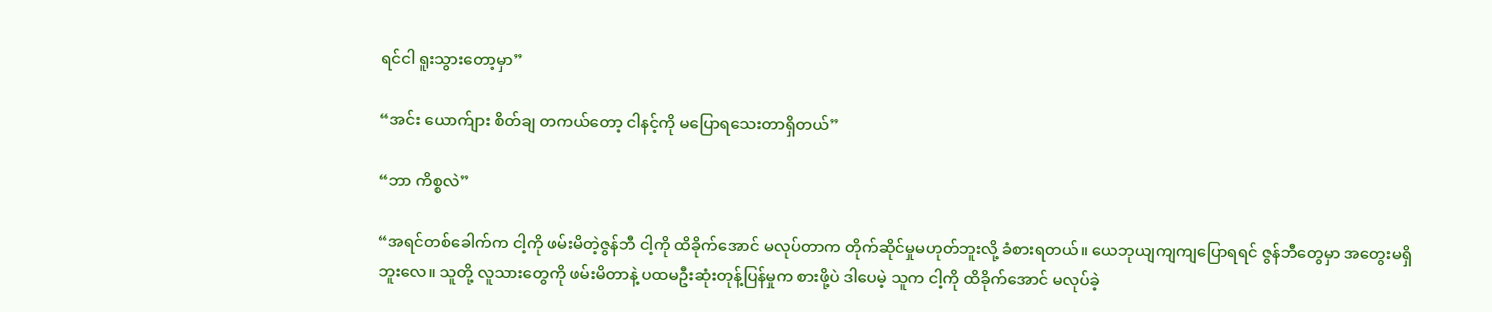ရင်ငါ ရူးသွားတော့မှာ”

“အင်း ယောက်ျား စိတ်ချ တကယ်တော့ ငါနင့်ကို မပြောရသေးတာရှိတယ်”

“ဘာ ကိစ္စလဲ”

“အရင်တစ်ခေါက်က ငါ့ကို ဖမ်းမိတဲ့ဇွန်ဘီ ငါ့ကို ထိခိုက်အောင် မလုပ်တာက တိုက်ဆိုင်မှုမဟုတ်ဘူးလို့ ခံစားရတယ်။ ယေဘုယျကျကျပြောရရင် ဇွန်ဘီတွေမှာ အတွေးမရှိဘူးလေ။ သူတို့ လူသားတွေကို ဖမ်းမိတာနဲ့ ပထမဦးဆုံးတုန့်ပြန်မှုက စားဖို့ပဲ ဒါပေမဲ့ သူက ငါ့ကို ထိခိုက်အောင် မလုပ်ခဲ့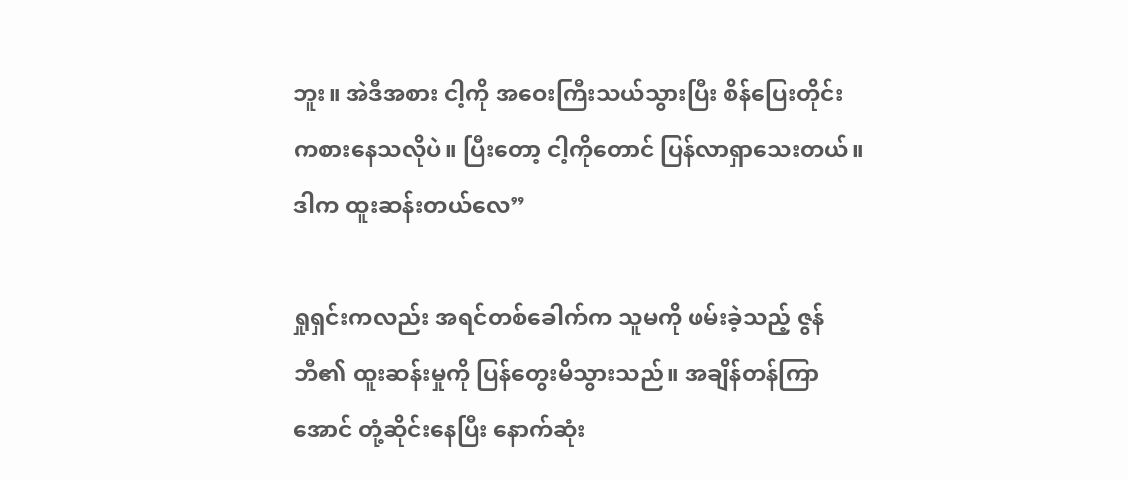ဘူး။ အဲဒီအစား ငါ့ကို အဝေးကြီးသယ်သွားပြီး စိန်ပြေးတိုင်း ကစားနေသလိုပဲ။ ပြီးတော့ ငါ့ကိုတောင် ပြန်လာရှာသေးတယ်။ ဒါက ထူးဆန်းတယ်လေ”

ရှုရှင်းကလည်း အရင်တစ်ခေါက်က သူမကို ဖမ်းခဲ့သည့် ဇွန်ဘီ၏ ထူးဆန်းမှုကို ပြန်တွေးမိသွားသည်။ အချိန်တန်ကြာအောင် တုံ့ဆိုင်းနေပြီး နောက်ဆုံး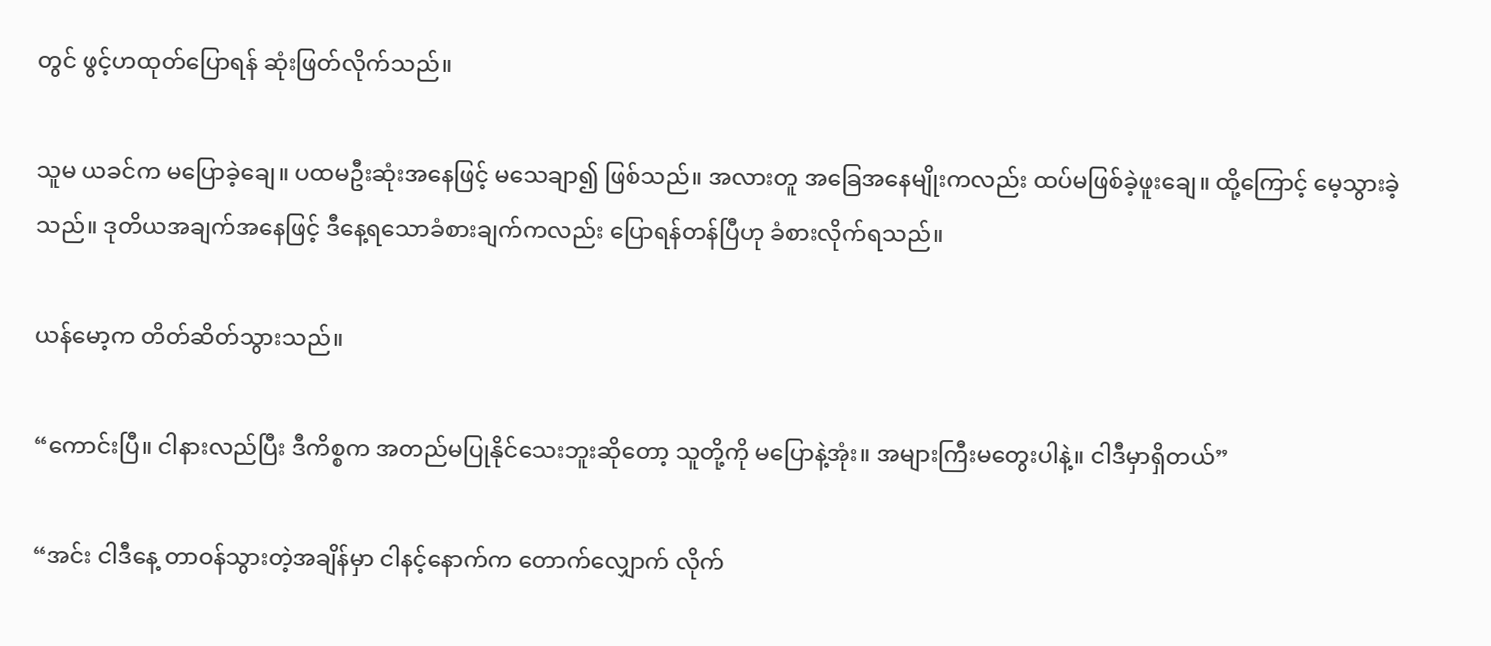တွင် ဖွင့်ဟထုတ်ပြောရန် ဆုံးဖြတ်လိုက်သည်။

သူမ ယခင်က မပြောခဲ့ချေ။ ပထမဦးဆုံးအနေဖြင့် မသေချာ၍ ဖြစ်သည်။ အလားတူ အခြေအနေမျိုးကလည်း ထပ်မဖြစ်ခဲ့ဖူးချေ။ ထို့ကြောင့် မေ့သွားခဲ့သည်။ ဒုတိယအချက်အနေဖြင့် ဒီနေ့ရသောခံစားချက်ကလည်း ပြောရန်တန်ပြီဟု ခံစားလိုက်ရသည်။

ယန်မော့က တိတ်ဆိတ်သွားသည်။

“ကောင်းပြီ။ ငါနားလည်ပြီး ဒီကိစ္စက အတည်မပြုနိုင်သေးဘူးဆိုတော့ သူတို့ကို မပြောနဲ့အုံး။ အများကြီးမတွေးပါနဲ့။ ငါဒီမှာရှိတယ်”

“အင်း ငါဒီနေ့ တာဝန်သွားတဲ့အချိန်မှာ ငါနင့်နောက်က တောက်လျှောက် လိုက်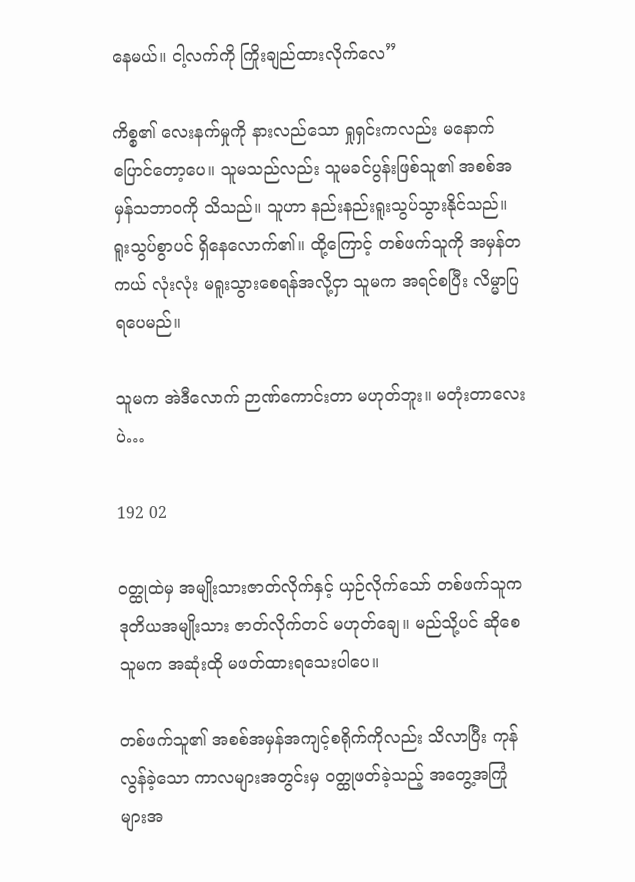နေမယ်။ ငါ့လက်ကို ကြိုးချည်ထားလိုက်လေ”

ကိစ္စ၏ လေးနက်မှုကို နားလည်သော ရှုရှင်းကလည်း မနောက်ပြောင်တော့ပေ။ သူမသည်လည်း သူမခင်ပွန်းဖြစ်သူ၏ အစစ်အမှန်သဘာဝကို သိသည်။ သူဟာ နည်းနည်းရူးသွပ်သွားနိုင်သည်။ ရူးသွပ်စွာပင် ရှိနေလောက်၏။ ထို့ကြောင့် တစ်ဖက်သူကို အမှန်တကယ် လုံးလုံး မရူးသွားစေရန်အလို့ငှာ သူမက အရင်စပြီး လိမ္မာပြရပေမည်။

သူမက အဲဒီလောက် ဉာဏ်ကောင်းတာ မဟုတ်ဘူး။ မတုံးတာလေးပဲ…

192 02

ဝတ္ထုထဲမှ အမျိုးသားဇာတ်လိုက်နှင့် ယှဉ်လိုက်သော် တစ်ဖက်သူက ဒုတိယအမျိုးသား ဇာတ်လိုက်တင် မဟုတ်ချေ။ မည်သို့ပင် ဆိုစေ သူမက အဆုံးထို မဖတ်ထားရသေးပါပေ။

တစ်ဖက်သူ၏ အစစ်အမှန်အကျင့်စရိုက်ကိုလည်း သိလာပြီး ကုန်လွန်ခဲ့သော ကာလများအတွင်းမှ ဝတ္ထုဖတ်ခဲ့သည့် အတွေ့အကြုံများအ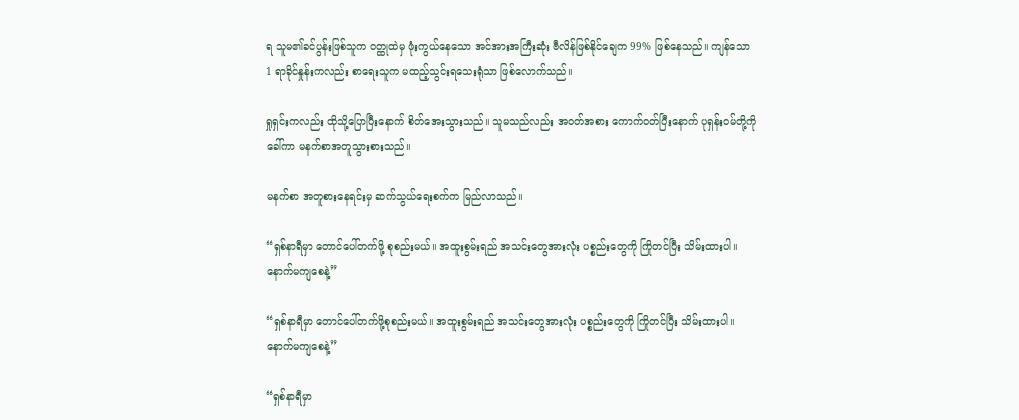ရ သူမ၏ခင်ပွန်းဖြစ်သူက ဝတ္ထုထဲမှ ဖုံးကွယ်နေသော အင်အားအကြီးဆုံး ဗီလိန်ဖြစ်နိုင်ချေက 99% ဖြစ်နေသည်။ ကျန်သော 1 ရာခိုင်နှုန်းကလည်း စာရေးသူက မထည့်သွင်းရသေးရုံသာ ဖြစ်လောက်သည်။

ရှုရှင်းကလည်း ထိုသို့ပြောပြီးနောက် စိတ်အေးသွားသည်။ သူမသည်လည်း အဝတ်အစား ကောက်ဝတ်ပြီးနောက် ပုရှန်းဝမ်တို့ကို ခေါ်ကာ မနက်စာအတူသွားစားသည်။

မနက်စာ အတူစားနေရင်းမှ ဆက်သွယ်ရေးစက်က မြည်လာသည်။

“ရှစ်နာရီမှာ တောင်ပေါ်တက်ဖို့ စုစည်းမယ်။ အထူးစွမ်းရည် အသင်းတွေအားလုံး ပစ္စည်းတွေကို ကြိုတင်ပြီး သိမ်းထားပါ။ နောက်မကျစေနဲ့”

“ရှစ်နာရီမှာ တောင်ပေါ်တက်ဖို့စုစည်းမယ်။ အထူးစွမ်းရည် အသင်းတွေအားလုံး ပစ္စည်းတွေကို ကြိုတင်ပြီး သိမ်းထားပါ။ နောက်မကျစေနဲ့”

“ရှစ်နာရီမှာ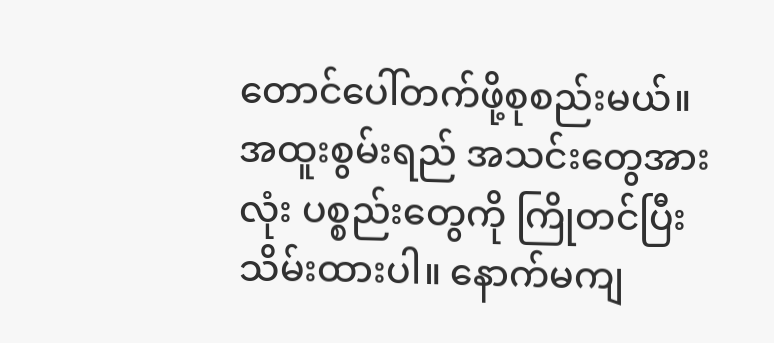တောင်ပေါ်တက်ဖို့စုစည်းမယ်။ အထူးစွမ်းရည် အသင်းတွေအားလုံး ပစ္စည်းတွေကို ကြိုတင်ပြီး သိမ်းထားပါ။ နောက်မကျ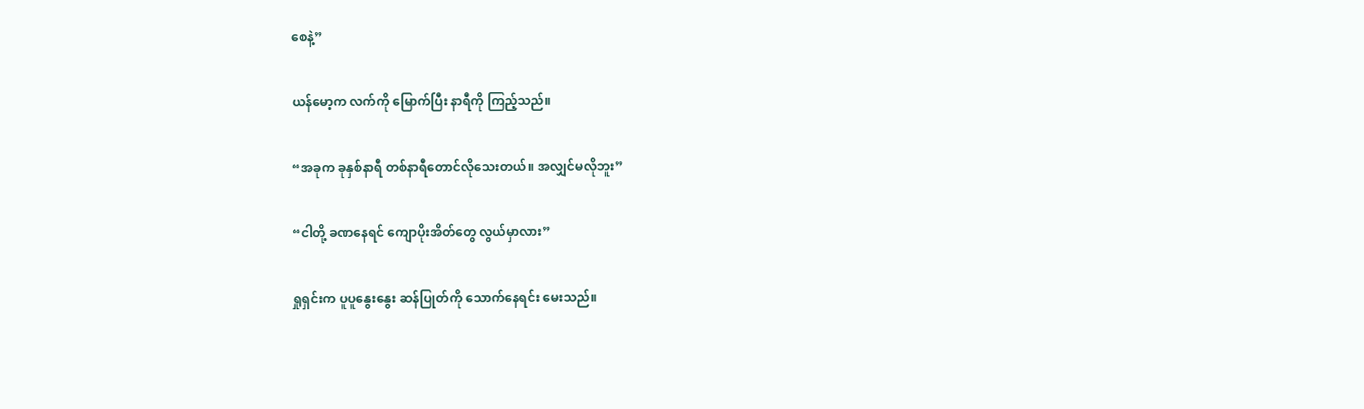စေနဲ့”

ယန်မော့က လက်ကို မြောက်ပြီး နာရီကို ကြည့်သည်။

“အခုက ခုနှစ်နာရီ တစ်နာရီတောင်လိုသေးတယ်။ အလျှင်မလိုဘူး”

“ငါတို့ ခဏနေရင် ကျောပိုးအိတ်တွေ လွယ်မှာလား”

ရှုရှင်းက ပူပူနွေးနွေး ဆန်ပြုတ်ကို သောက်နေရင်း မေးသည်။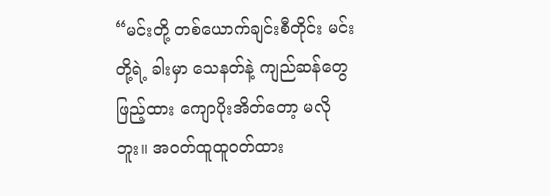“မင်းတို့ တစ်ယောက်ချင်းစီတိုင်း မင်းတို့ရဲ့ ခါးမှာ သေနတ်နဲ့ ကျည်ဆန်တွေ ဖြည့်ထား ကျောပိုးအိတ်တော့ မလိုဘူး။ အဝတ်ထူထူဝတ်ထား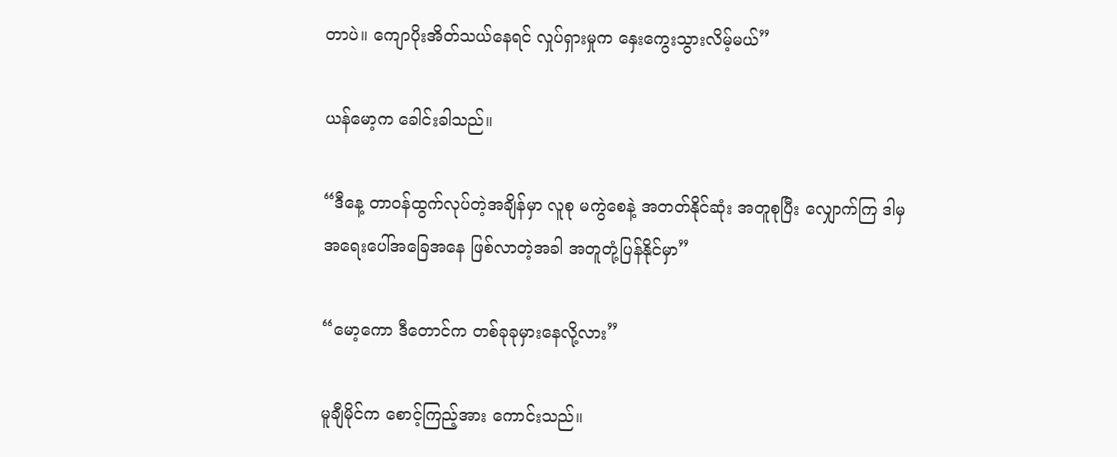တာပဲ။ ကျောပိုးအိတ်သယ်နေရင် လှုပ်ရှားမှုက နှေးကွေးသွားလိမ့်မယ်”

ယန်မော့က ခေါင်းခါသည်။

“ဒီနေ့ တာဝန်ထွက်လုပ်တဲ့အချိန်မှာ လူစု မကွဲစေနဲ့ အတတ်နိုင်ဆုံး အတူစုပြီး လျှောက်ကြ ဒါမှ အရေးပေါ်အခြေအနေ ဖြစ်လာတဲ့အခါ အတူတုံ့ပြန်နိုင်မှာ”

“မော့ကော ဒီတောင်က တစ်ခုခုမှားနေလို့လား”

မူချီမိုင်က စောင့်ကြည့်အား ကောင်းသည်။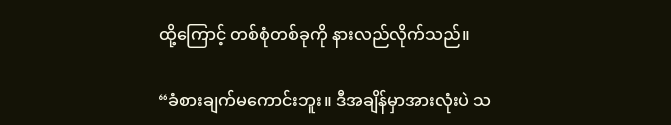ထို့ကြောင့် တစ်စုံတစ်ခုကို နားလည်လိုက်သည်။

“ခံစားချက်မကောင်းဘူး။ ဒီအချိန်မှာအားလုံးပဲ သ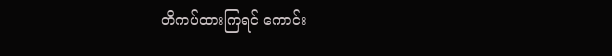တိကပ်ထားကြရင် ကောင်း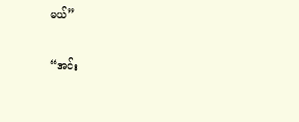မယ်”

“အင်း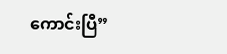ကောင်းပြီ”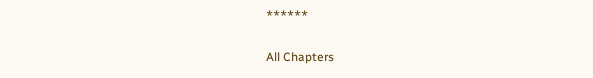******

All Chapters